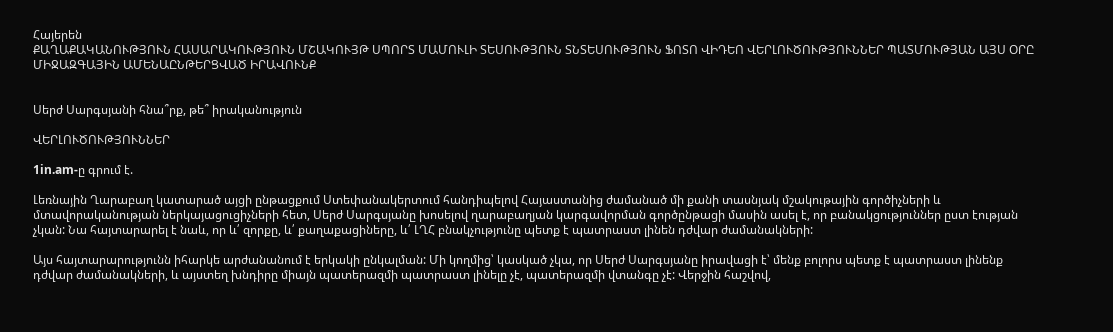Հայերեն
ՔԱՂԱՔԱԿԱՆՈՒԹՅՈՒՆ ՀԱՍԱՐԱԿՈՒԹՅՈՒՆ ՄՇԱԿՈՒՅԹ ՍՊՈՐՏ ՄԱՄՈՒԼԻ ՏԵՍՈՒԹՅՈՒՆ ՏՆՏԵՍՈՒԹՅՈՒՆ ՖՈՏՈ ՎԻԴԵՈ ՎԵՐԼՈՒԾՈՒԹՅՈՒՆՆԵՐ ՊԱՏՄՈՒԹՅԱՆ ԱՅՍ ՕՐԸ ՄԻՋԱԶԳԱՅԻՆ ԱՄԵՆԱԸՆԹԵՐՑՎԱԾ ԻՐԱՎՈՒՆՔ


Սերժ Սարգսյանի հնա՞րք, թե՞ իրականություն

ՎԵՐԼՈՒԾՈՒԹՅՈՒՆՆԵՐ

1in.am-ը գրում է.

Լեռնային Ղարաբաղ կատարած այցի ընթացքում Ստեփանակերտում հանդիպելով Հայաստանից ժամանած մի քանի տասնյակ մշակութային գործիչների և մտավորականության ներկայացուցիչների հետ, Սերժ Սարգսյանը խոսելով ղարաբաղյան կարգավորման գործընթացի մասին ասել է, որ բանակցություններ ըստ էության չկան: Նա հայտարարել է նաև, որ և՛ զորքը, և՛ քաղաքացիները, և՛ ԼՂՀ բնակչությունը պետք է պատրաստ լինեն դժվար ժամանակների:

Այս հայտարարությունն իհարկե արժանանում է երկակի ընկալման: Մի կողմից՝ կասկած չկա, որ Սերժ Սարգսյանը իրավացի է՝ մենք բոլորս պետք է պատրաստ լինենք դժվար ժամանակների, և այստեղ խնդիրը միայն պատերազմի պատրաստ լինելը չէ, պատերազմի վտանգը չէ: Վերջին հաշվով,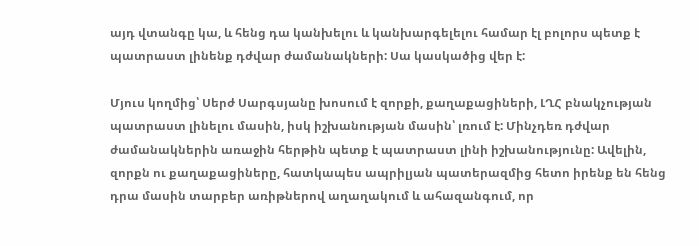այդ վտանգը կա, և հենց դա կանխելու և կանխարգելելու համար էլ բոլորս պետք է պատրաստ լինենք դժվար ժամանակների: Սա կասկածից վեր է:

Մյուս կողմից՝ Սերժ Սարգսյանը խոսում է զորքի, քաղաքացիների, ԼՂՀ բնակչության պատրաստ լինելու մասին, իսկ իշխանության մասին՝ լռում է: Մինչդեռ դժվար ժամանակներին առաջին հերթին պետք է պատրաստ լինի իշխանությունը: Ավելին, զորքն ու քաղաքացիները, հատկապես ապրիլյան պատերազմից հետո իրենք են հենց դրա մասին տարբեր առիթներով աղաղակում և ահազանգում, որ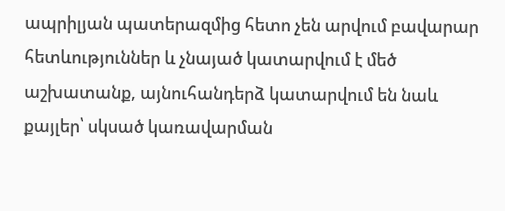ապրիլյան պատերազմից հետո չեն արվում բավարար հետևություններ և չնայած կատարվում է մեծ աշխատանք, այնուհանդերձ կատարվում են նաև քայլեր՝ սկսած կառավարման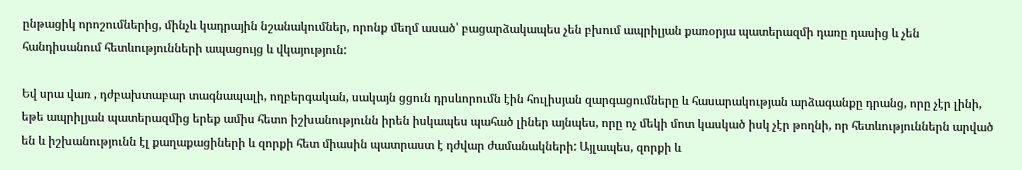ընթացիկ որոշումներից, մինչև կադրային նշանակումներ, որոնք մեղմ ասած՝ բացարձակապես չեն բխում ապրիլյան քառօրյա պատերազմի դառը դասից և չեն հանդիսանում հետևությունների ապացույց և վկայություն:

Եվ սրա վառ , դժբախտաբար տագնապալի, ողբերգական, սակայն ցցուն դրսևորումն էին հուլիսյան զարգացումները և հասարակության արձագանքը դրանց, որը չէր լինի, եթե ապրիլյան պատերազմից երեք ամիս հետո իշխանությունն իրեն իսկապես պահած լիներ այնպես, որը ոչ մեկի մոտ կասկած իսկ չէր թողնի, որ հետևություններն արված են և իշխանությունն էլ քաղաքացիների և զորքի հետ միասին պատրաստ է դժվար ժամանակների: Այլապես, զորքի և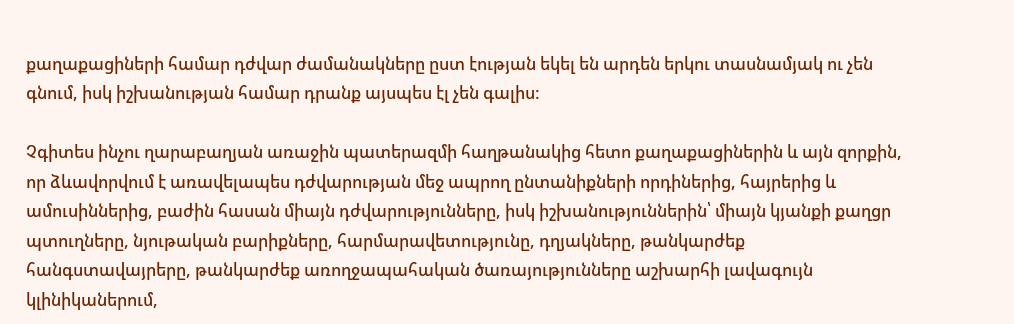քաղաքացիների համար դժվար ժամանակները ըստ էության եկել են արդեն երկու տասնամյակ ու չեն գնում, իսկ իշխանության համար դրանք այսպես էլ չեն գալիս:

Չգիտես ինչու ղարաբաղյան առաջին պատերազմի հաղթանակից հետո քաղաքացիներին և այն զորքին, որ ձևավորվում է առավելապես դժվարության մեջ ապրող ընտանիքների որդիներից, հայրերից և ամուսիններից, բաժին հասան միայն դժվարությունները, իսկ իշխանություններին՝ միայն կյանքի քաղցր պտուղները, նյութական բարիքները, հարմարավետությունը, դղյակները, թանկարժեք հանգստավայրերը, թանկարժեք առողջապահական ծառայությունները աշխարհի լավագույն կլինիկաներում,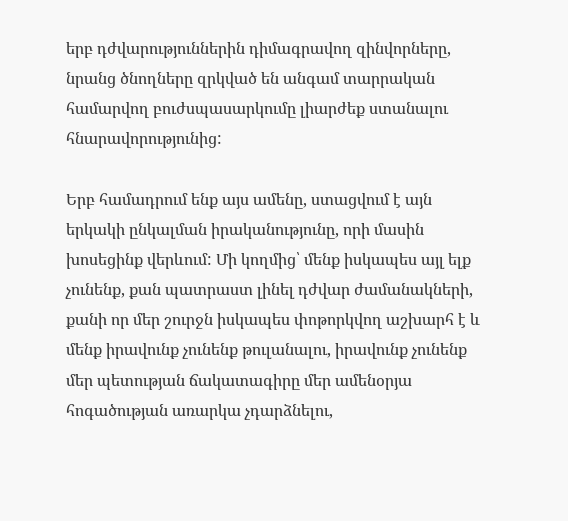երբ դժվարություններին դիմագրավող զինվորները, նրանց ծնողները զրկված են անգամ տարրական համարվող բուժսպասարկումը լիարժեք ստանալու հնարավորությունից:

Երբ համադրում ենք այս ամենը, ստացվում է այն երկակի ընկալման իրականությունը, որի մասին խոսեցինք վերևում: Մի կողմից՝ մենք իսկապես այլ ելք չունենք, քան պատրաստ լինել դժվար ժամանակների, քանի որ մեր շուրջն իսկապես փոթորկվող աշխարհ է և մենք իրավունք չունենք թուլանալու, իրավունք չունենք մեր պետության ճակատագիրը մեր ամենօրյա հոգածության առարկա չդարձնելու,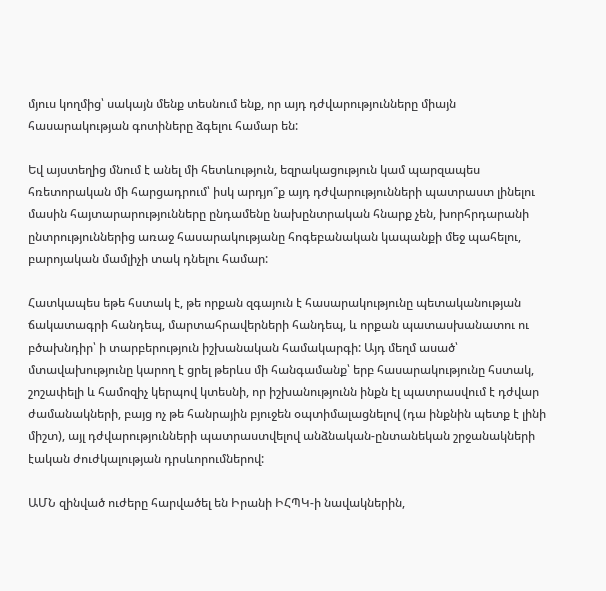մյուս կողմից՝ սակայն մենք տեսնում ենք, որ այդ դժվարությունները միայն հասարակության գոտիները ձգելու համար են:

Եվ այստեղից մնում է անել մի հետևություն, եզրակացություն կամ պարզապես հռետորական մի հարցադրում՝ իսկ արդյո՞ք այդ դժվարությունների պատրաստ լինելու մասին հայտարարությունները ընդամենը նախընտրական հնարք չեն, խորհրդարանի ընտրություններից առաջ հասարակությանը հոգեբանական կապանքի մեջ պահելու, բարոյական մամլիչի տակ դնելու համար:

Հատկապես եթե հստակ է, թե որքան զգայուն է հասարակությունը պետականության ճակատագրի հանդեպ, մարտահրավերների հանդեպ, և որքան պատասխանատու ու բծախնդիր՝ ի տարբերություն իշխանական համակարգի: Այդ մեղմ ասած՝ մտավախությունը կարող է ցրել թերևս մի հանգամանք՝ երբ հասարակությունը հստակ, շոշափելի և համոզիչ կերպով կտեսնի, որ իշխանությունն ինքն էլ պատրասվում է դժվար ժամանակների, բայց ոչ թե հանրային բյուջեն օպտիմալացնելով (դա ինքնին պետք է լինի միշտ), այլ դժվարությունների պատրաստվելով անձնական-ընտանեկան շրջանակների էական ժուժկալության դրսևորումներով:

ԱՄՆ զինված ուժերը հարվածել են Իրանի ԻՀՊԿ-ի նավակներին,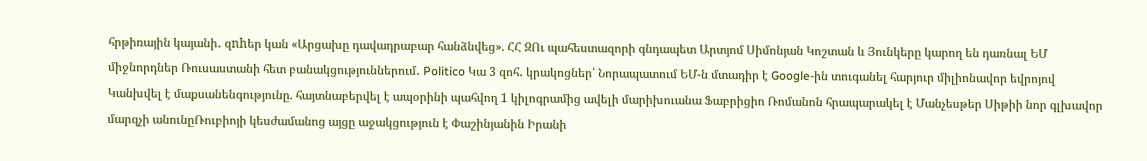հրթիռային կայանի․ զnhեր կան «Արցախը դավադրաբար հանձնվեց». ՀՀ ԶՈւ պահեստազորի գնդապետ Արտյոմ Սիմոնյան Կոշտան և Յունկերը կարող են դառնալ ԵՄ միջնորդներ Ռուսաստանի հետ բանակցություններում․ Politico Կա 3 զոհ․ կրակոցներ՝ Նորապատում ԵՄ-ն մտադիր է Google-ին տուգանել հարյուր միլիոնավոր եվրոյով Կանխվել է մաքսանենգությունը. հայտնաբերվել է ապօրինի պահվող 1 կիլոգրամից ավելի մարիխուանա Ֆաբրիցիո Ռոմանոն հրապարակել է Մանչեսթեր Սիթիի նոր գլխավոր մարզչի անունըՌուբիոյի կեսժամանոց այցը աջակցություն է Փաշինյանին Իրանի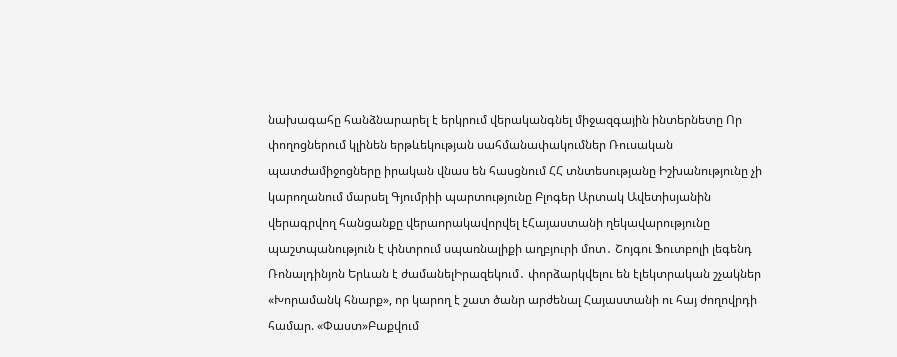նախագահը հանձնարարել է երկրում վերականգնել միջազգային ինտերնետը Որ փողոցներում կլինեն երթևեկության սահմանափակումներ Ռուսական պատժամիջոցները իրական վնաս են հասցնում ՀՀ տնտեսությանը Իշխանությունը չի կարողանում մարսել Գյումրիի պարտությունը Բլոգեր Արտակ Ավետիսյանին վերագրվող հանցանքը վերաորակավորվել էՀայաստանի ղեկավարությունը պաշտպանություն է փնտրում սպառնալիքի աղբյուրի մոտ․ Շոյգու Ֆուտբոլի լեգենդ Ռոնալդինյոն Երևան է ժամանելԻրազեկում․ փորձարկվելու են էլեկտրական շչակներ «Խորամանկ հնարք», որ կարող է շատ ծանր արժենալ Հայաստանի ու հայ ժողովրդի համար. «Փաստ»Բաքվում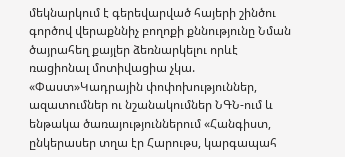մեկնարկում է գերեվարված հայերի շինծու գործով վերաքննիչ բողոքի քննությունը Նման ծայրահեղ քայլեր ձեռնարկելու որևէ ռացիոնալ մոտիվացիա չկա. «Փաստ»Կադրային փոփոխություններ, ազատումներ ու նշանակումներ ՆԳՆ-ում և ենթակա ծառայություններում «Հանգիստ, ընկերասեր տղա էր Հարութս, կարգապահ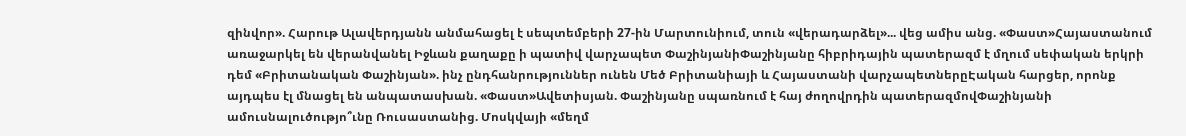զինվոր». Հարութ Ալավերդյանն անմահացել է սեպտեմբերի 27-ին Մարտունիում, տուն «վերադարձել»... վեց ամիս անց. «Փաստ»Հայաստանում առաջարկել են վերանվանել Իջևան քաղաքը ի պատիվ վարչապետ ՓաշինյանիՓաշինյանը հիբրիդային պատերազմ է մղում սեփական երկրի դեմ «Բրիտանական Փաշինյան». ինչ ընդհանրություններ ունեն Մեծ Բրիտանիայի և Հայաստանի վարչապետներըԷական հարցեր, որոնք այդպես էլ մնացել են անպատասխան. «Փաստ»Ավետիսյան. Փաշինյանը սպառնում է հայ ժողովրդին պատերազմովՓաշինյանի ամուսնալուծությո՞ւնը Ռուսաստանից. Մոսկվայի «մեղմ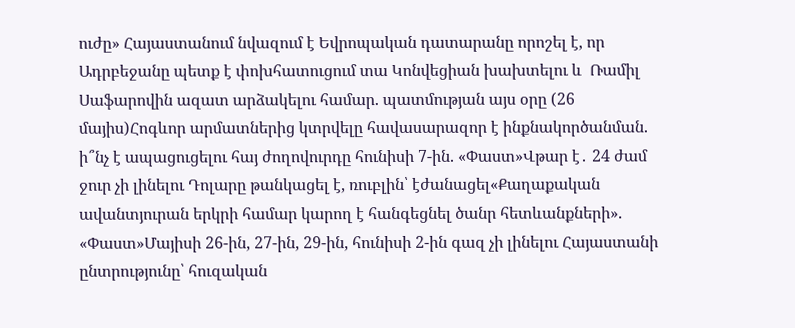ուժը» Հայաստանում նվազում է Եվրոպական դատարանը որոշել է, որ Ադրբեջանը պետք է փոխհատուցում տա Կոնվեցիան խախտելու և  Ռամիլ Սաֆարովին ազատ արձակելու համար. պատմության այս օրը (26 մայիս)Հոգևոր արմատներից կտրվելը հավասարազոր է ինքնակործանման. ի՞նչ է ապացուցելու հայ ժողովուրդը հունիսի 7-ին. «Փաստ»Վթար է․ 24 ժամ ջուր չի լինելու Դոլարը թանկացել է, ռուբլին՝ էժանացել«Քաղաքական ավանտյուրան երկրի համար կարող է հանգեցնել ծանր հետևանքների». «Փաստ»Մայիսի 26-ին, 27-ին, 29-ին, հունիսի 2-ին գազ չի լինելու Հայաստանի ընտրությունը՝ հուզական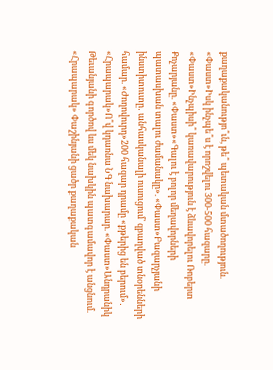քաղաքականությո՞ւն, թե՞ պետական մտածողություն. «Փաստ»Իսկ ինչպե՞ս է որոշվելու 300-500 հազարը. «Փաստ»Ինչպիսի՞ կառավարություն է ձևավորելու Ռոբերտ Քոչարյանը. «Փաստ»«Գալու է բոլոր մեղավորների պատասխան տալու ժամանակը». «Փաստ»Բազարչյանի ինստիտուտը․ անհասկանալի ուսուցում՝ զբաղված տնօրենների համար. «Ժողովուրդ»200 հազար դրամը «քթերից են բերում»․ «Հրապարակ»Ո՞վ կդառնա ՆԳ նախարար. «Փաստ»Անդրանիկ Թեւանյանի գործով ևս մեկ նախկին պատգամավոր է անցնում. «Հրապարակ» Փաշինյանի ցածր քաղաքական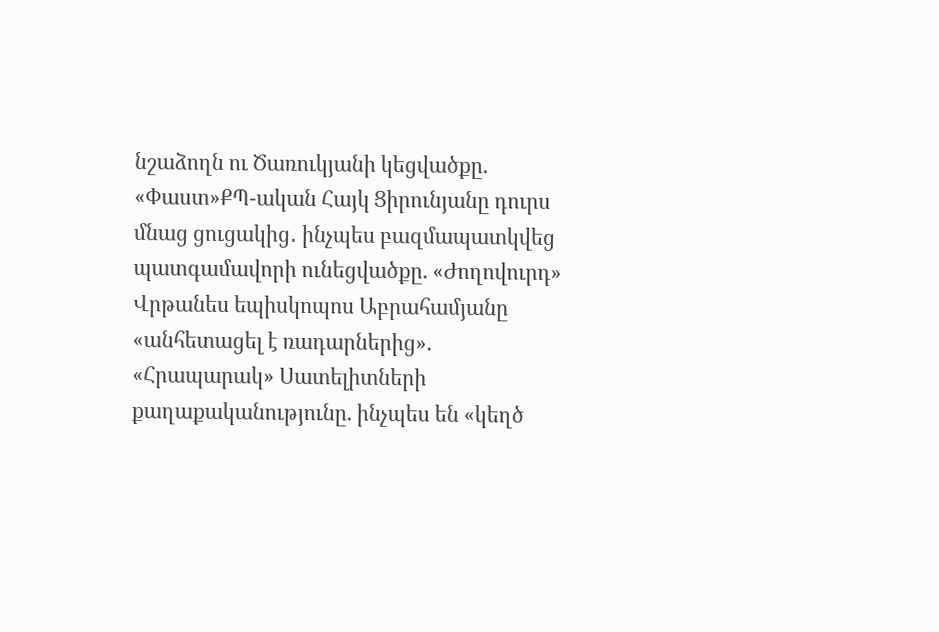նշաձողն ու Ծառուկյանի կեցվածքը. «Փաստ»ՔՊ-ական Հայկ Ցիրունյանը դուրս մնաց ցուցակից․ ինչպես բազմապատկվեց պատգամավորի ունեցվածքը. «Ժողովուրդ» Վրթանես եպիսկոպոս Աբրահամյանը «անհետացել է ռադարներից». «Հրապարակ» Սատելիտների քաղաքականությունը. ինչպես են «կեղծ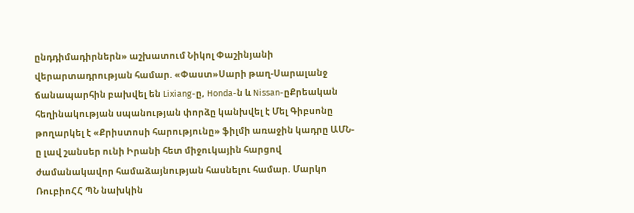ընդդիմադիրներն» աշխատում Նիկոլ Փաշինյանի վերարտադրության համար. «Փաստ»Սարի թաղ-Սարալանջ ճանապարհին բախվել են Lixiang-ը, Honda-ն և Nissan-ըՔրեական հեղինակության uպանnւթյան փորձը կանխվել է Մել Գիբսոնը թողարկել է «Քրիստոսի հարությունը» ֆիլմի առաջին կադրը ԱՄՆ-ը լավ շանսեր ունի Իրանի հետ միջուկային հարցով ժամանակավոր համաձայնության հասնելու համար. Մարկո ՌուբիոՀՀ ՊՆ նախկին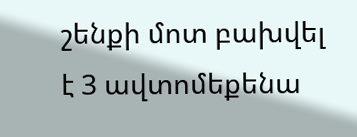շենքի մոտ բախվել է 3 ավտոմեքենա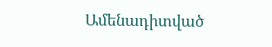Ամենադիտված